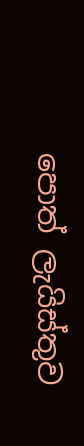පොත් ලැයිස්තුව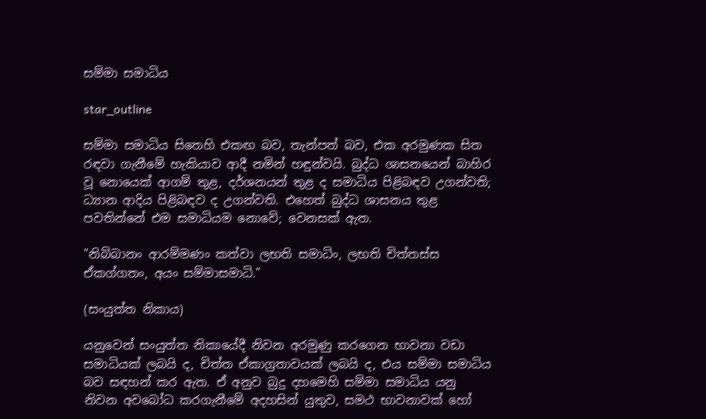සම්මා සමාධිය

star_outline

සම්මා සමාධිය සිතෙහි එකඟ බව, තැන්පත් බව, එක අරමුණක සිත රඳවා ගැනීමේ හැකියාව ආදී නමින් හඳුන්වයි. බුද්ධ ශාසනයෙන් බාහිර වූ නොයෙක් ආගම් තුළ, දර්ශනයන් තුළ ද සමාධිය පිළිබඳව උගන්වති; ධ්‍යාන ආදිය පිළිබඳව ද උගන්වති. එහෙත් බුද්ධ ශාසනය තුළ පවතින්නේ එම සමාධියම නොවේ; වෙනසක් ඇත.

"නිබ්බානං ආරම්මණං කත්වා ලභති සමාධිං, ලභති චිත්තස්ස ඒකග්ගතං, අයං සම්මාසමාධි."

(සංයුත්ත නිකාය)

යනුවෙන් සංයුත්ත නිකායේදී නිවන අරමුණු කරගෙන භාවනා වඩා සමාධියක් ලබයි ද, චිත්ත ඒකාග්‍රතාවයක් ලබයි ද, එය සම්මා සමාධිය බව සඳහන් කර ඇත. ඒ අනුව බුදු දහමෙහි සම්මා සමාධිය යනු නිවන අවබෝධ කරගැනීමේ අදහසින් යුතුව, සමථ භාවනාවක් හෝ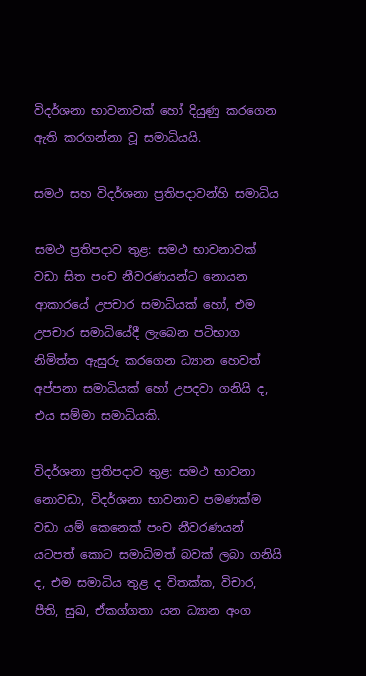විදර්ශනා භාවනාවක් හෝ දියුණු කරගෙන ඇති කරගන්නා වූ සමාධියයි.

සමථ සහ විදර්ශනා ප්‍රතිපදාවන්හි සමාධිය

සමථ ප්‍රතිපදාව තුළ: සමථ භාවනාවක් වඩා සිත පංච නීවරණයන්ට නොයන ආකාරයේ උපචාර සමාධියක් හෝ, එම උපචාර සමාධියේදී ලැබෙන පටිභාග නිමිත්ත ඇසුරු කරගෙන ධ්‍යාන හෙවත් අප්පනා සමාධියක් හෝ උපදවා ගනියි ද, එය සම්මා සමාධියකි.

විදර්ශනා ප්‍රතිපදාව තුළ: සමථ භාවනා නොවඩා, විදර්ශනා භාවනාව පමණක්ම වඩා යම් කෙනෙක් පංච නීවරණයන් යටපත් කොට සමාධිමත් බවක් ලබා ගනියි ද, එම සමාධිය තුළ ද විතක්ක, විචාර, පීති, සුඛ, ඒකග්ගතා යන ධ්‍යාන අංග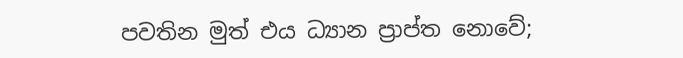පවතින මුත් එය ධ්‍යාන ප්‍රාප්ත නොවේ;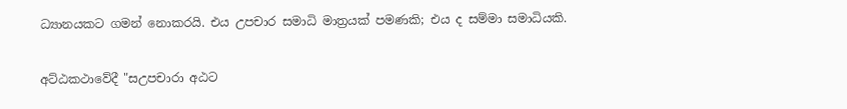ධ්‍යානයකට ගමන් නොකරයි. එය උපචාර සමාධි මාත්‍රයක් පමණකි; එය ද සම්මා සමාධියකි.

අට්ඨකථාවේදී "සඋපචාරා අඨට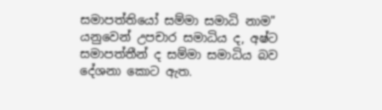සමාපත්තියෝ සම්මා සමාධි නාම" යනුවෙන් උපචාර සමාධිය ද, අෂ්ට සමාපත්තීන් ද සම්මා සමාධිය බව දේශනා කොට ඇත.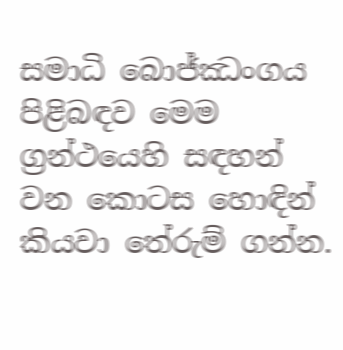සමාධි බොජ්ඣංගය පිළිබඳව මෙම ග්‍රන්ථයෙහි සඳහන් වන කොටස හොඳින් කියවා තේරුම් ගන්න.